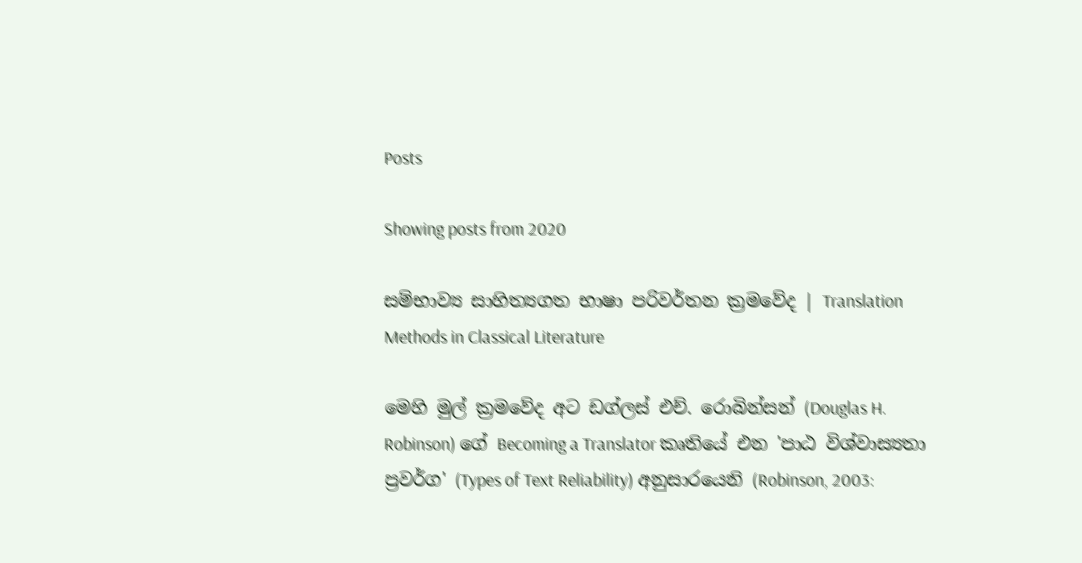Posts

Showing posts from 2020

සම්භාව්‍ය සාහිත්‍යගත භාෂා පරිවර්තන ක්‍රමවේද | Translation Methods in Classical Literature

මෙහි මුල් ක්‍රමවේද අට ඩග්ලස් එච්. රොබින්සන් (Douglas H. Robinson) ගේ Becoming a Translator කෘතියේ එන 'පාඨ විශ්වාස්‍යතා ප්‍රවර්ග' (Types of Text Reliability) අනුසාරයෙනි (Robinson, 2003: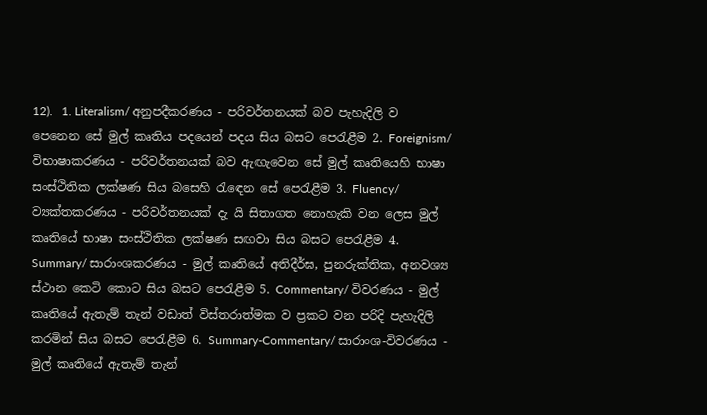12).   1. Literalism/ අනුපදීකරණය - පරිවර්තනයක් බව පැහැදිලි ව පෙනෙන සේ මුල් කෘතිය පදයෙන් පදය සිය බසට පෙරැළීම 2. Foreignism/ විභාෂාකරණය - පරිවර්තනයක් බව ඇඟැවෙන සේ මුල් කෘතියෙහි භාෂා සංස්ථිතික ලක්ෂණ සිය බසෙහි රැඳෙන සේ පෙරැළීම 3. Fluency/ ව්‍යක්තකරණය - පරිවර්තනයක් දැ යි සිතාගත නොහැකි වන ලෙස මුල් කෘතියේ භාෂා සංස්ථිතික ලක්ෂණ සඟවා සිය බසට පෙරැළීම 4. Summary/ සාරාංශකරණය - මුල් කෘතියේ අතිදීර්ඝ, පුනරුක්තික, අනවශ්‍ය ස්ථාන කෙටි කොට සිය බසට පෙරැළීම 5. Commentary/ විවරණය - මුල් කෘතියේ ඇතැම් තැන් වඩාත් විස්තරාත්මක ව ප්‍රකට වන පරිදි පැහැදිලි කරමින් සිය බසට පෙරැළීම 6. Summary-Commentary/ සාරාංශ-විවරණය - මුල් කෘතියේ ඇතැම් තැන්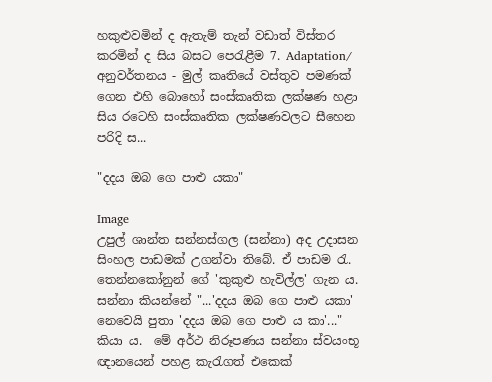හකුළුවමින් ද ඇතැම් තැන් වඩාත් විස්තර කරමින් ද සිය බසට පෙරැළීම 7. Adaptation/ අනුවර්තනය - මුල් කෘතියේ වස්තුව පමණක් ගෙන එහි බොහෝ සංස්කෘතික ලක්ෂණ හළා සිය රටෙහි සංස්කෘතික ලක්ෂණවලට සීහෙන පරිදි ස...

"දදය ඔබ ගෙ පාළු යකා"

Image
උපුල් ශාන්ත සන්නස්ගල (සන්නා) අද උදාසන සිංහල පාඩමක් උගන්වා තිබේ. ඒ පාඩම රැ. තෙන්නකෝනුන් ගේ 'කුකුළු හැවිල්ල' ගැන ය. සන්නා කියන්නේ "...'දදය ඔබ ගෙ පාළු යකා' නෙවෙයි පුතා 'දදය ඔබ ගෙ පාළු ය කා'..." කියා ය.  මේ අර්ථ නිරූපණය සන්නා ස්වයංභූ ඥානයෙන් පහළ කැරැගත් එකෙක්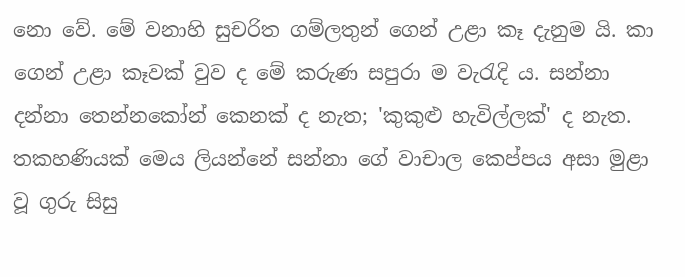නො වේ. මේ වනාහි සුචරිත ගම්ලතුන් ගෙන් උළා කෑ දැනුම යි. කා ගෙන් උළා කෑවක් වුව ද මේ කරුණ සපුරා ම වැරැදි ය. සන්නා දන්නා තෙන්නකෝන් කෙනක් ද නැත; 'කුකුළු හැවිල්ලක්' ද නැත. තකහණියක් මෙය ලියන්නේ සන්නා ගේ වාචාල කෙප්පය අසා මුළා වූ ගුරු සිසු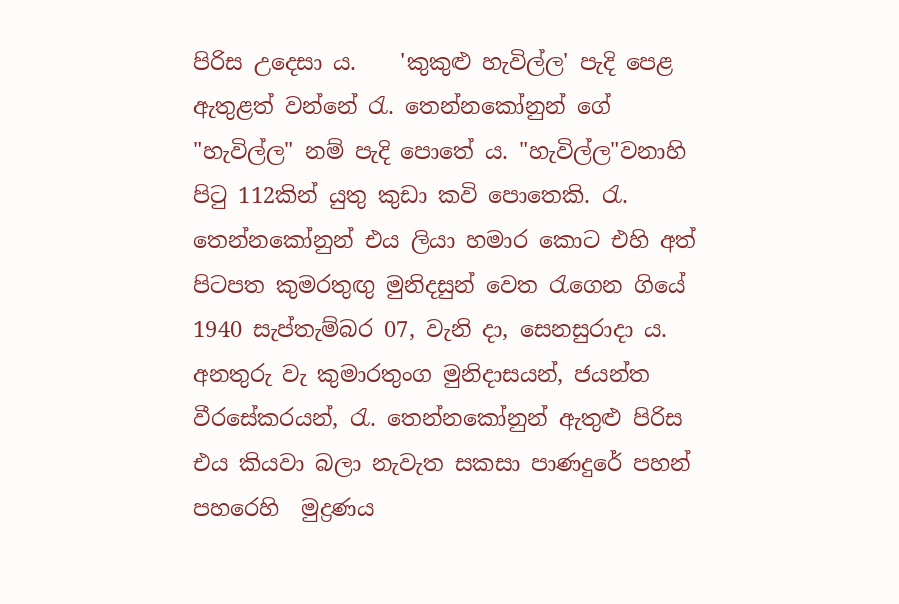පිරිස උදෙසා ය.    'කුකුළු හැවිල්ල' පැදි පෙළ ඇතුළත් වන්නේ රැ. තෙන්නකෝනුන් ගේ "හැවිල්ල" නම් පැදි පොතේ ය. "හැවිල්ල"වනාහි පිටු 112කින් යුතු කුඩා කවි පොතෙකි. රැ. තෙන්නකෝනුන් එය ලියා හමාර කොට එහි අත් පිටපත කුමරතුඟු මුනිදසුන් වෙත රැගෙන ගියේ 1940 සැප්තැම්බර 07, වැනි දා, සෙනසුරාදා ය. අනතුරු වැ කුමාරතුංග මුනිදාසයන්, ජයන්ත වීරසේකරයන්, රැ. තෙන්නකෝනුන් ඇතුළු පිරිස එය කියවා බලා නැවැත සකසා පාණදුරේ පහන් පහරෙහි  මුද්‍රණය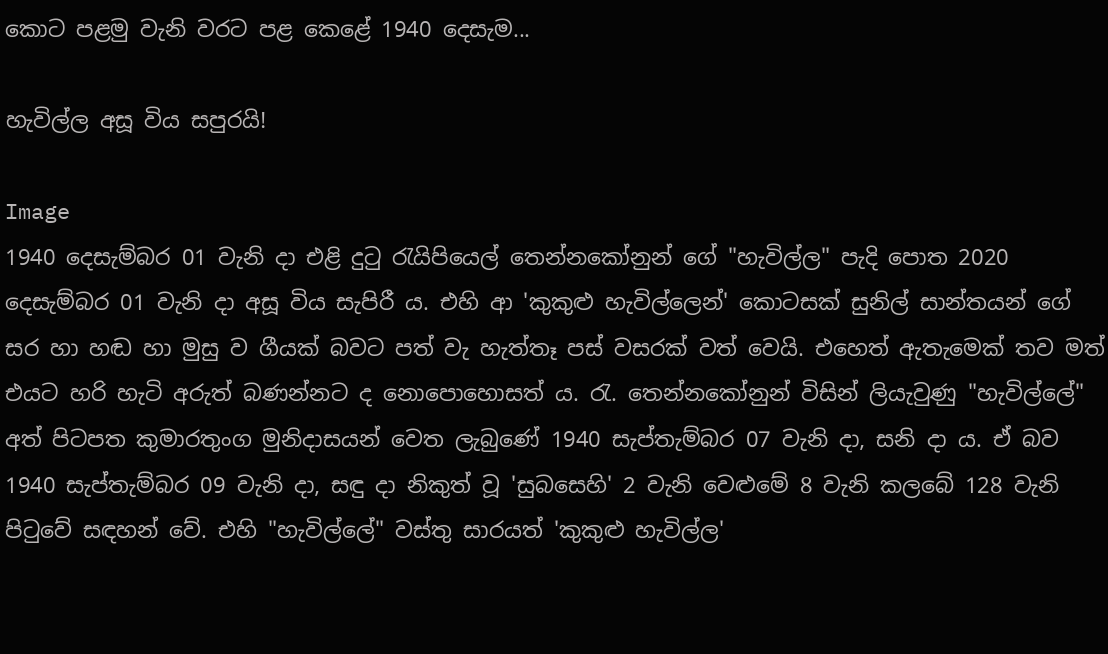කොට පළමු වැනි වරට පළ කෙළේ 1940 දෙසැම...

හැවිල්ල අසූ විය සපුරයි!

Image
1940 දෙසැම්බර 01 වැනි දා එළි දුටු රැයිපියෙල් තෙන්නකෝනුන් ගේ "හැවිල්ල" පැදි පොත 2020 දෙසැම්බර 01 වැනි දා අසූ විය සැපිරී ය. එහි ආ 'කුකුළු හැවිල්ලෙන්' කොටසක් සුනිල් සාන්තයන් ගේ සර හා හඬ හා මුසු ව ගීයක් බවට පත් වැ හැත්තෑ පස් වසරක් වත් වෙයි. එහෙත් ඇතැමෙක් තව මත් එයට හරි හැටි අරුත් බණන්නට ද නොපොහොසත් ය. රැ. තෙන්නකෝනුන් විසින් ලියැවුණු "හැවිල්ලේ" අත් පිටපත කුමාරතුංග මුනිදාසයන් වෙත ලැබුණේ 1940 සැප්තැම්බර 07 වැනි දා, සනි දා ය. ඒ බව 1940 සැප්තැම්බර 09 වැනි දා, සඳු දා නිකුත් වූ 'සුබසෙහි' 2 වැනි වෙළුමේ 8 වැනි කලබේ 128 වැනි පිටුවේ සඳහන් වේ. එහි "හැවිල්ලේ" වස්තු සාරයත් 'කුකුළු හැවිල්ල'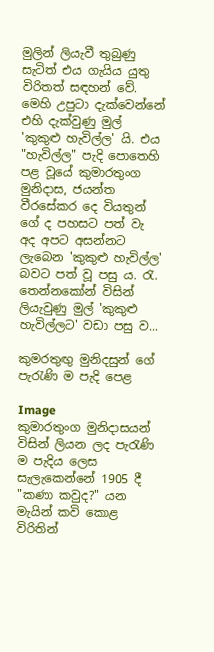මුලින් ලියැවී තුබුණු සැටිත් එය ගැයිය යුතු විරිතත් සඳහන් වේ.  මෙහි උපුටා දැක්වෙන්නේ එහි දැක්වුණු මුල් 'කුකුළු හැවිල්ල' යි. එය "හැවිල්ල" පැදි පොතෙහි පළ වූයේ කුමාරතුංග මුනිදාස, ජයන්ත වීරසේකර දෙ වියතුන් ගේ ද පහසට පත් වැ අද අපට අසන්නට ලැබෙන 'කුකුළු හැවිල්ල' බවට පත් වූ පසු ය. රැ. තෙන්නකෝන් විසින් ලියැවුණු මුල් 'කුකුළු හැවිල්ලට' වඩා පසු ව...

කුමරතුඟු මුනිදසුන් ගේ පැරැණි ම පැදි පෙළ

Image
කුමාරතුංග මුනිදාසයන් විසින් ලියන ලද පැරැණි ම පැදිය ලෙස සැලැකෙන්නේ 1905 දී "කණා කවුද?" යන මැයින් කවි කොළ විරිතින්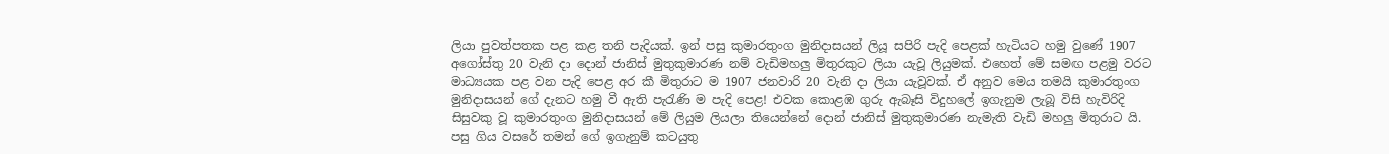ලියා පුවත්පතක පළ කළ තනි පැදියක්. ඉන් පසු කුමාරතුංග මුනිදාසයන් ලියූ සපිරි පැදි පෙළක් හැටියට හමු වුණේ 1907 අගෝස්තු 20 වැනි දා දොන් ජානිස් මුතුකුමාරණ නම් වැඩිමහලු මිතුරකුට ලියා යැවූ ලියුමක්. එහෙත් මේ සමඟ පළමු වරට මාධ්‍යයක පළ වන පැදි පෙළ අර කී මිතුරාට ම 1907 ජනවාරි 20 වැනි දා ලියා යැවූවක්. ඒ අනුව මෙය තමයි කුමාරතුංග මුනිදාසයන් ගේ දැනට හමු වී ඇති පැරැණි ම පැදි පෙළ! එවක කොළඹ ගුරු ඇබෑසි විදුහලේ ඉගැනුම ලැබූ විසි හැවිරිදි සිසුවකු වූ කුමාරතුංග මුනිදාසයන් මේ ලියුම ලියලා තියෙන්නේ දොන් ජානිස් මුතුකුමාරණ නැමැති වැඩි මහලු මිතුරාට යි. පසු ගිය වසරේ තමන් ගේ ඉගැනුම් කටයුතු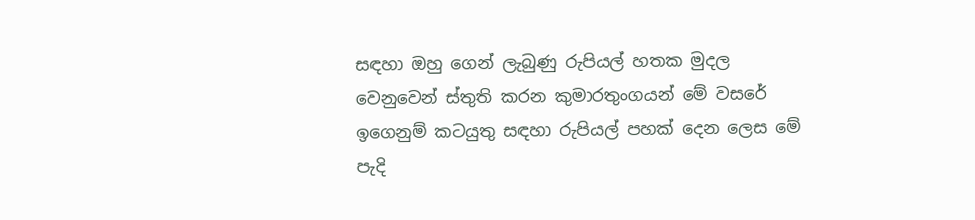සඳහා ඔහු ගෙන් ලැබුණු රුපියල් හතක මුදල වෙනුවෙන් ස්තුති කරන කුමාරතුංගයන් මේ වසරේ ඉගෙනුම් කටයුතු සඳහා රුපියල් පහක් දෙන ලෙස මේ පැදි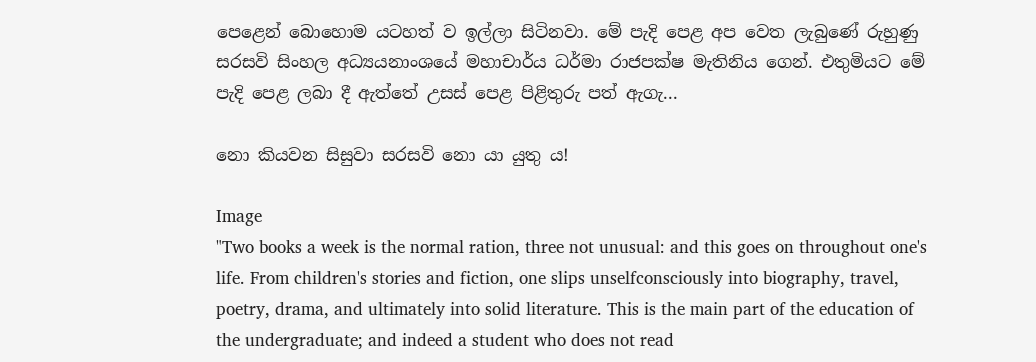පෙළෙන් බොහොම යටහත් ව ඉල්ලා සිටිනවා. මේ පැදි පෙළ අප වෙත ලැබුණේ රුහුණු සරසවි සිංහල අධ්‍යයනාංශයේ මහාචාර්ය ධර්මා රාජපක්ෂ මැතිනිය ගෙන්. එතුමියට මේ පැදි පෙළ ලබා දී ඇත්තේ උසස් පෙළ පිළිතුරු පත් ඇගැ...

නො කියවන සිසුවා සරසවි නො යා යුතු ය!

Image
"Two books a week is the normal ration, three not unusual: and this goes on throughout one's life. From children's stories and fiction, one slips unselfconsciously into biography, travel, poetry, drama, and ultimately into solid literature. This is the main part of the education of the undergraduate; and indeed a student who does not read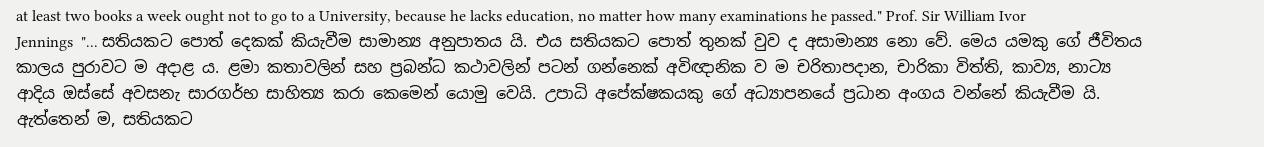at least two books a week ought not to go to a University, because he lacks education, no matter how many examinations he passed." Prof. Sir William Ivor Jennings  "... සතියකට පොත් දෙකක් කියැවීම සාමාන්‍ය අනුපාතය යි. එය සතියකට පොත් තුනක් වුව ද අසාමාන්‍ය නො වේ. මෙය යමකු ගේ ජීවිතය කාලය පුරාවට ම අදාළ ය. ළමා කතාවලින් සහ ප්‍රබන්ධ කථාවලින් පටන් ගන්නෙක් අවිඥානික ව ම චරිතාපදාන, චාරිකා විත්ති, කාව්‍ය, නාට්‍ය ආදිය ඔස්සේ අවසනැ සාරගර්භ සාහිත්‍ය කරා කෙමෙන් යොමු වෙයි. උපාධි අපේක්ෂකයකු ගේ අධ්‍යාපනයේ ප්‍රධාන අංගය වන්නේ කියැවීම යි. ඇත්තෙන් ම, සතියකට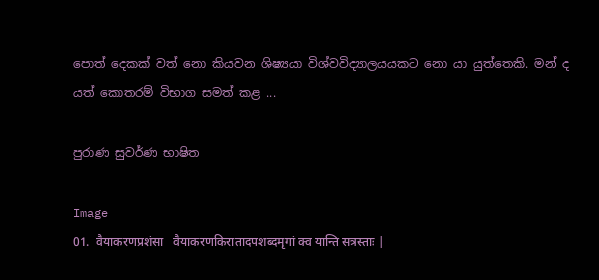පොත් දෙකක් වත් නො කියවන ශිෂ්‍යයා විශ්වවිද්‍යාලයයකට නො යා යුත්තෙකි. මන් ද යත් කොතරම් විභාග සමත් කළ ...

පුරාණ සුවර්ණ භාෂිත

Image
01.  वैयाकरणप्रशंसा   वैयाकरणकिरातादपशब्दमृगां क्व यान्ति सत्रस्ताः |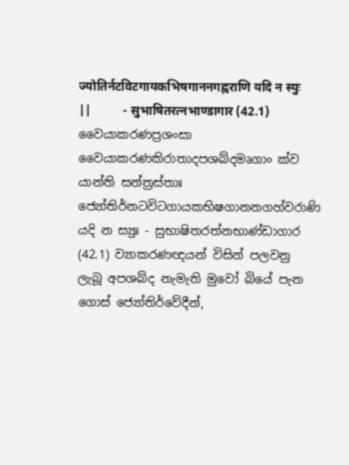ज्योतिर्नटविटगायकभिषगाननगह्वराणि यदि न स्युः ||          - सुभाषितरत्नभाण्डागार (42.1)   වෛයාකරණප්‍රශංසා වෛයාකරණකිරාතාදපශබ්දමෘගාං ක්ව යාන්ති සන්ත්‍රස්තාඃ ජ්‍යෝතිර්නටවිටගායකභිෂගානනගහ්වරාණි යදි න ස්‍යුඃ - සුභාෂිතරත්නභාණ්ඩාගාර (42.1) ව්‍යාකරණඥයන් විසින් පලවනු ලැබූ අපශබ්ද නැමැති මුවෝ බියේ පැන ගොස් ජ්‍යෝතිර්වේදීන්,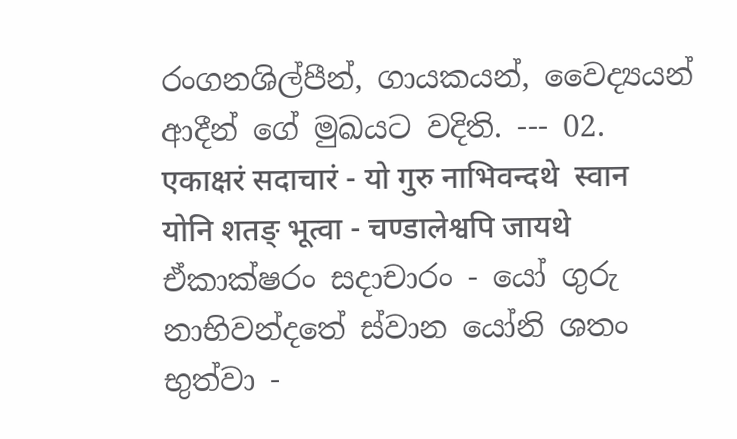රංගනශිල්පීන්, ගායකයන්, වෛද්‍යයන් ආදීන් ගේ මුඛයට වදිති. --- 02.   एकाक्षरं सदाचारं - यो गुरु नाभिवन्दथे  स्वान योनि शतङ् भूत्वा - चण्डालेश्वपि जायथे   ඒකාක්ෂරං සදාචාරං - යෝ ගුරු නාභිවන්දතේ ස්වාන යෝනි ශතං භුත්වා -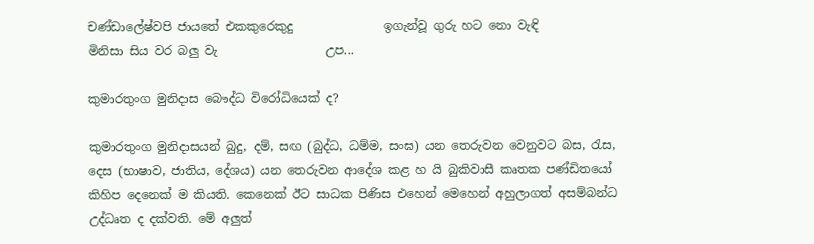චණ්ඩාලේෂ්වපි ජායතේ එකකුරෙකුදු               ඉගැන්වූ ගුරු හට නො වැඳි        මිනිසා සිය වර බලු වැ                  උප...

කුමාරතුංග මුනිදාස බෞද්ධ විරෝධියෙක් ද?

කුමාරතුංග මුනිදාසයන් බුදු, දම්, සඟ (බුද්ධ, ධම්ම, සංඝ) යන තෙරුවන වෙනුවට බස, රැස, දෙස (භාෂාව, ජාතිය, දේශය) යන තෙරුවන ආදේශ කළ හ යි බුකිවාසී කෘතක පණ්ඩිතයෝ කිහිප දෙනෙක් ම කියති. කෙනෙක් ඊට සාධක පිණිස එහෙන් මෙහෙන් අහුලාගත් අසම්බන්ධ උද්ධෘත ද දක්වති. මේ අලුත්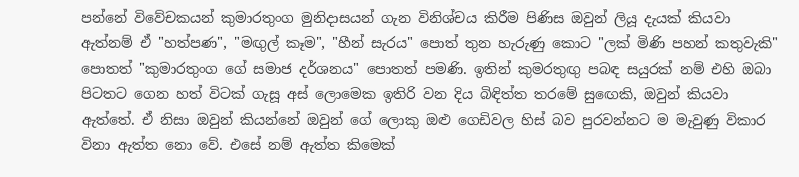පන්නේ විවේචකයන් කුමාරතුංග මුනිදාසයන් ගැන විනිශ්චය කිරීම පිණිස ඔවුන් ලියූ දැයක් කියවා ඇත්නම් ඒ "හත්පණ", "මඟුල් කෑම", "හීන් සැරය" පොත් තුන හැරුණු කොට "ලක් මිණි පහන් කතුවැකි" පොතත් "කුමාරතුංග ගේ සමාජ දර්ශනය" පොතත් පමණි. ඉතින් කුමරතුඟු පබඳ සයුරක් නම් එහි ඔබා පිටතට ගෙන හත් විටක් ගැසූ අස් ලොමෙක ඉතිරි වන දිය බිඳිත්ත තරමේ සුඟෙකි, ඔවුන් කියවා ඇත්තේ. ඒ නිසා ඔවුන් කියන්නේ ඔවුන් ගේ ලොකු ඔළු ගෙඩිවල හිස් බව පුරවන්නට ම මැවුණු විකාර විනා ඇත්ත නො වේ. එසේ නම් ඇත්ත කිමෙක්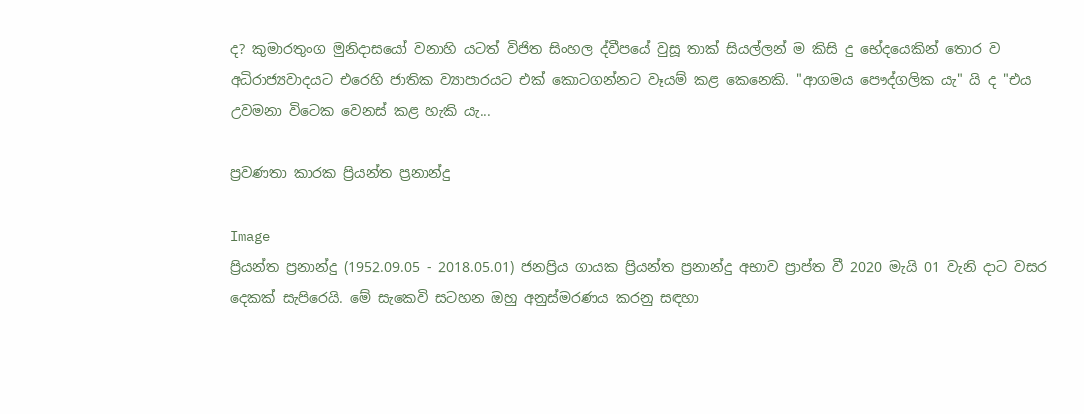ද? කුමාරතුංග මුනිදාසයෝ වනාහි යටත් විජිත සිංහල ද්වීපයේ වුසූ තාක් සියල්ලන් ම කිසි දු භේදයෙකින් තොර ව අධිරාජ්‍යවාදයට එරෙහි ජාතික ව්‍යාපාරයට එක් කොටගන්නට වෑයම් කළ කෙනෙකි. "ආගමය පෞද්ගලික යැ" යි ද "එය උවමනා විටෙක වෙනස් කළ හැකි යැ...

ප්‍රවණතා කාරක ප්‍රියන්ත ප්‍රනාන්දු

Image
ප්‍රියන්ත ප්‍රනාන්දු (1952.09.05 - 2018.05.01) ජනප්‍රිය ගායක ප්‍රියන්ත ප්‍රනාන්දු අභාව ප්‍රාප්ත වී 2020 මැයි 01 වැනි දාට වසර දෙකක් සැපිරෙයි. මේ සැකෙවි සටහන ඔහු අනුස්මරණය කරනු සඳහා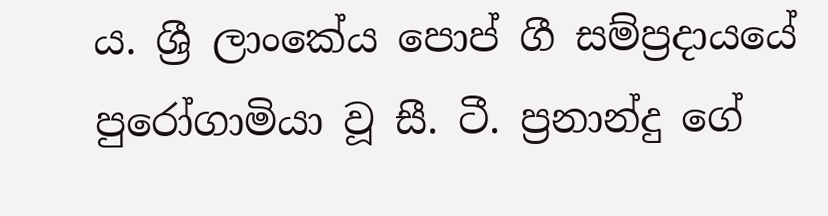ය. ශ්‍රී ලාංකේය පොප් ගී සම්ප්‍රදායයේ පුරෝගාමියා වූ සී. ටී. ප්‍රනාන්දු ගේ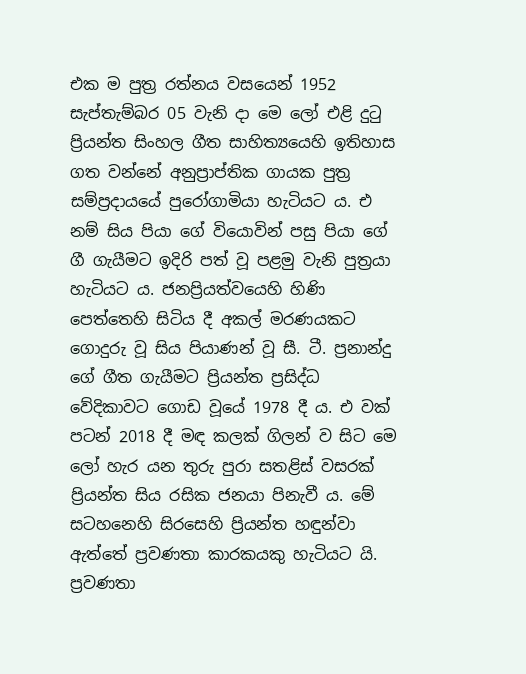එක ම පුත්‍ර රත්නය වසයෙන් 1952 සැප්තැම්බර 05 වැනි දා මෙ ලෝ එළි දුටු ප්‍රියන්ත සිංහල ගීත සාහිත්‍යයෙහි ඉතිහාස ගත වන්නේ අනුප්‍රාප්තික ගායක පුත්‍ර සම්ප්‍රදායයේ පුරෝගාමියා හැටියට ය. එ නම් සිය පියා ගේ වියොවින් පසු පියා ගේ ගී ගැයීමට ඉදිරි පත් වූ පළමු වැනි පුත්‍රයා හැටියට ය. ජනප්‍රියත්වයෙහි හිණි පෙත්තෙහි සිටිය දී අකල් මරණයකට ගොදුරු වූ සිය පියාණන් වූ සී. ටී. ප්‍රනාන්දු ගේ ගීත ගැයීමට ප්‍රියන්ත ප්‍රසිද්ධ වේදිකාවට ගොඩ වූයේ 1978 දී ය. එ වක් පටන් 2018 දී මඳ කලක් ගිලන් ව සිට මෙ ලෝ හැර යන තුරු පුරා සතළිස් වසරක් ප්‍රියන්ත සිය රසික ජනයා පිනැවී ය. මේ සටහනෙහි සිරසෙහි ප්‍රියන්ත හඳුන්වා ඇත්තේ ප්‍රවණතා කාරකයකු හැටියට යි. ප්‍රවණතා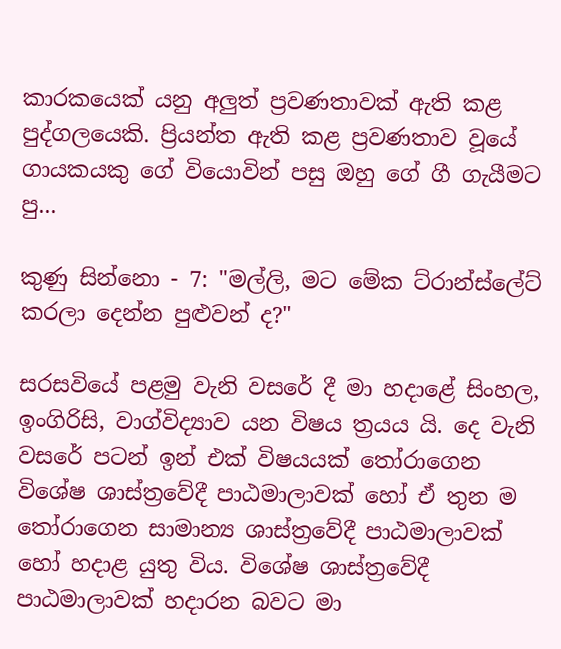කාරකයෙක් යනු අලුත් ප්‍රවණතාවක් ඇති කළ පුද්ගලයෙකි. ප්‍රියන්ත ඇති කළ ප්‍රවණතාව වූයේ ගායකයකු ගේ වියොවින් පසු ඔහු ගේ ගී ගැයීමට පු...

කුණු සින්නො - 7: "මල්ලි, මට මේක ට්රාන්ස්ලේට් කරලා දෙන්න පුළුවන් ද?"

සරසවියේ පළමු වැනි වසරේ දී මා හදාළේ සිංහල, ඉංගිරිසි, වාග්විද්‍යාව යන විෂය ත්‍රයය යි. දෙ වැනි වසරේ පටන් ඉන් එක් විෂයයක් තෝරාගෙන විශේෂ ශාස්ත්‍රවේදී පාඨමාලාවක් හෝ ඒ තුන ම තෝරාගෙන සාමාන්‍ය ශාස්ත්‍රවේදී පාඨමාලාවක් හෝ හදාළ යුතු විය. විශේෂ ශාස්ත්‍රවේදී පාඨමාලාවක් හදාරන බවට මා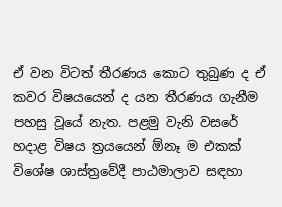ඒ වන විටත් තීරණය කොට තුබුණ ද ඒ කවර විෂයයෙන් ද යන තීරණය ගැනීම පහසු වූයේ නැත. පළමු වැනි වසරේ හදාළ විෂය ත්‍රයයෙන් ඕනෑ ම එකක් විශේෂ ශාස්ත්‍රවේදී පාඨමාලාව සඳහා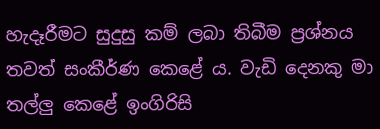හැදෑරීමට සුදුසු කම් ලබා තිබීම ප්‍රශ්නය තවත් සංකීර්ණ කෙළේ ය. වැඩි දෙනකු මා තල්ලු කෙළේ ඉංගිරිසි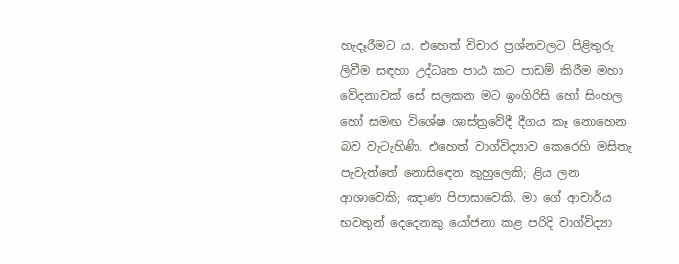හැදෑරීමට ය. එහෙත් විචාර ප්‍රශ්නවලට පිළිතුරු ලිවීම සඳහා උද්ධෘත පාඨ කට පාඩම් කිරීම මහා වේදනාවක් සේ සලකන මට ඉංගිරිසි හෝ සිංහල හෝ සමඟ විශේෂ ශාස්ත්‍රවේදී දීගය කෑ නොහෙන බව වැටැහිණි. එහෙත් වාග්විද්‍යාව කෙරෙහි මසිතැ පැවැත්තේ නොසිඳෙන කුහුලෙකි; ළිය ලන ආශාවෙකි; ඤාණ පිපාසාවෙකි. මා ගේ ආචාර්ය භවතුන් දෙදෙනකු යෝජනා කළ පරිදි වාග්විද්‍යා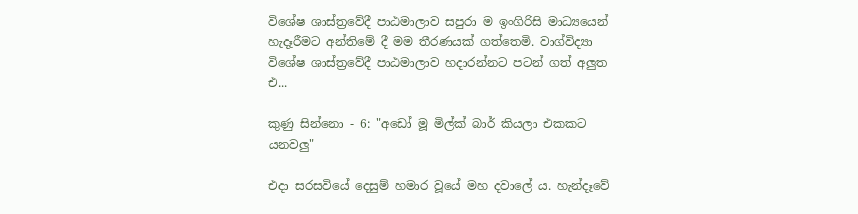විශේෂ ශාස්ත්‍රවේදී පාඨමාලාව සපුරා ම ඉංගිරිසි මාධ්‍යයෙන් හැදෑරීමට අන්තිමේ දී මම තීරණයක් ගත්තෙමි. වාග්විද්‍යා විශේෂ ශාස්ත්‍රවේදී පාඨමාලාව හදාරන්නට පටන් ගත් අලුත එ...

කුණු සින්නො - 6: "අඩෝ මූ මිල්ක් බාර් කියලා එකකට යනවලු"

එදා සරසවියේ දෙසුම් හමාර වූයේ මහ දවාලේ ය. හැන්දෑවේ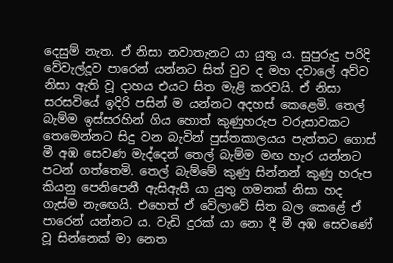දෙසුම් නැත. ඒ නිසා නවාතැනට යා යුතු ය. සුපුරුදු පරිදි වේවැල්දූව පාරෙන් යන්නට සිත් වුව ද මහ දවාලේ අව්ව නිසා ඇති වූ දාහය එයට සිත මැළි කරවයි. ඒ නිසා සරසවියේ ඉදිරි පසින් ම යන්නට අදහස් කෙළෙමි. තෙල් බැම්ම ඉස්සරහින් ගිය හොත් කුණුහරුප වරුසාවකට තෙමෙන්නට සිදු වන බැවින් පුස්තකාලයය පැත්තට ගොස් මී අඹ සෙවණ මැද්දෙන් තෙල් බැම්ම මඟ හැර යන්නට පටන් ගත්තෙමි. තෙල් බැම්මේ කුණු සින්නන් කුණු හරුප කියනු පෙනිපෙනී ඇසිඇසී යා යුතු ගමනක් නිසා හද ගැස්ම නැඟෙයි. එහෙත් ඒ වේලාවේ සිත බල කෙළේ ඒ පාරෙන් යන්නට ය. වැඩි දුරක් යා නො දී මී අඹ සෙවණේ වූ සින්නෙක් මා නෙත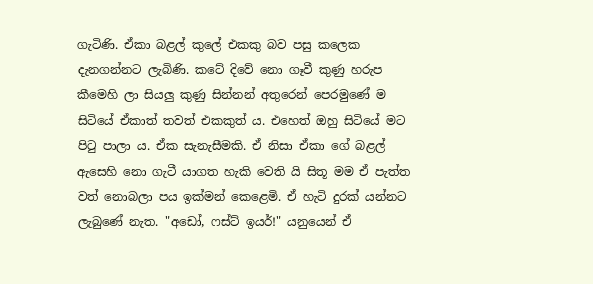ගැටිණි. ඒකා බළල් කුලේ එකකු බව පසු කලෙක දැනගන්නට ලැබිණි. කටේ දිවේ නො ගෑවී කුණු හරුප කීමෙහි ලා සියලු කුණු සින්නන් අතුරෙන් පෙරමුණේ ම සිටියේ ඒකාත් තවත් එකකුත් ය. එහෙත් ඔහු සිටියේ මට පිටු පාලා ය. ඒක සැනැසීමකි. ඒ නිසා ඒකා ගේ බළල් ඇසෙහි නො ගැටී යාගත හැකි වෙති යි සිතූ මම ඒ පැත්ත වත් නොබලා පය ඉක්මන් කෙළෙමි. ඒ හැටි දුරක් යන්නට ලැබුණේ නැත. "අඩෝ, ෆස්ට් ඉයර්!" යනුයෙන් ඒ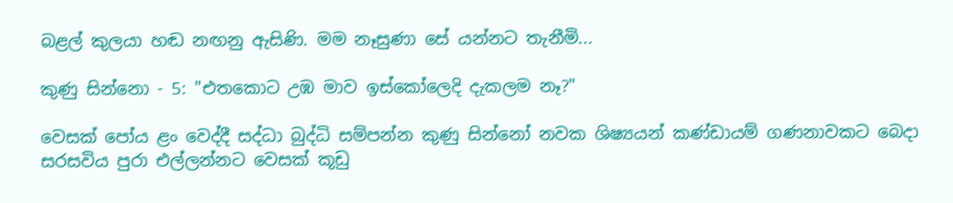බළල් කුලයා හඬ නඟනු ඇසිණි. මම නෑසුණා සේ යන්නට තැනීමි...

කුණු සින්නො - 5: "එතකොට උඹ මාව ඉස්කෝලෙදි දැකලම නෑ?"

වෙසක් පෝය ළං වෙද්දී සද්ධා බුද්ධි සම්පන්න කුණු සින්නෝ නවක ශිෂ්‍යයන් කණ්ඩායම් ගණනාවකට බෙදා සරසවිය පුරා එල්ලන්නට වෙසක් කූඩු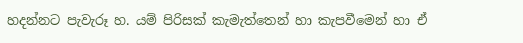හදන්නට පැවැරූ හ. යම් පිරිසක් කැමැත්තෙන් හා කැපවීමෙන් හා ඒ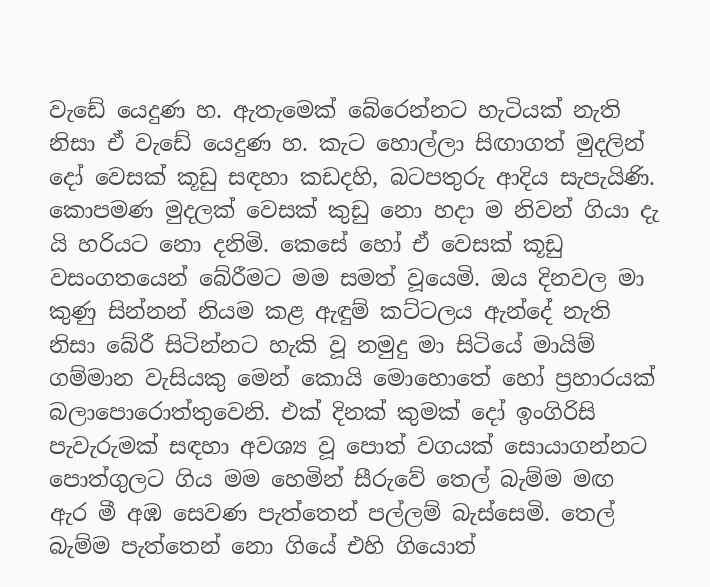වැඩේ යෙදුණ හ. ඇතැමෙක් බේරෙන්නට හැටියක් නැති නිසා ඒ වැඩේ යෙදුණ හ. කැට හොල්ලා සිඟාගත් මුදලින් දෝ වෙසක් කූඩු සඳහා කඩදහි, බටපතුරු ආදිය සැපැයිණි. කොපමණ මුදලක් වෙසක් කුඩු නො හදා ම නිවන් ගියා දැ යි හරියට නො දනිමි. කෙසේ හෝ ඒ වෙසක් කූඩු වසංගතයෙන් බේරීමට මම සමත් වූයෙමි. ඔය දිනවල මා කුණු සින්නන් නියම කළ ඇඳුම් කට්ටලය ඇන්දේ නැති නිසා බේරී සිටින්නට හැකි වූ නමුදු මා සිටියේ මායිම් ගම්මාන වැසියකු මෙන් කොයි මොහොතේ හෝ ප්‍රහාරයක් බලාපොරොත්තුවෙනි. එක් දිනක් කුමක් දෝ ඉංගිරිසි පැවැරුමක් සඳහා අවශ්‍ය වූ පොත් වගයක් සොයාගන්නට පොත්ගුලට ගිය මම හෙමින් සීරුවේ තෙල් බැම්ම මඟ ඇර මී අඹ සෙවණ පැත්තෙන් පල්ලම් බැස්සෙමි. තෙල් බැම්ම පැත්තෙන් නො ගියේ එහි ගියොත්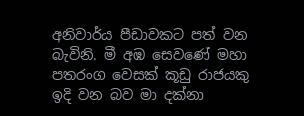අනිවාර්ය පීඩාවකට පත් වන බැවිනි. මී අඹ සෙවණේ මහා පතරංග වෙසක් කූඩු රාජයකු ඉදි වන බව මා දක්නා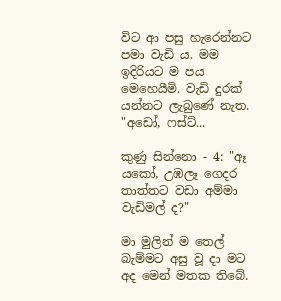විට ආ පසු හැරෙන්නට පමා වැඩි ය. මම ඉදිරියට ම පය මෙහෙයීමි. වැඩි දුරක් යන්නට ලැබුණේ නැත. "අඩෝ, ෆස්ට්...

කුණු සින්නො - 4: "ඈ යකෝ, උඹලෑ ගෙදර තාත්තට වඩා අම්මා වැඩිමල් ද?"

මා මුලින් ම තෙල් බැම්මට අසු වූ දා මට අද මෙන් මතක තිබේ.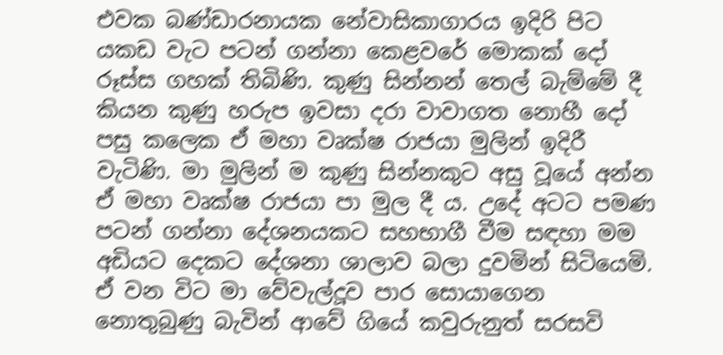එවක බණ්ඩාරනායක නේවාසිකාගාරය ඉදිරි පිට යකඩ වැට පටන් ගන්නා කෙළවරේ මොකක් දෝ රූස්ස ගහක් තිබිණි. කුණු සින්නන් තෙල් බැම්මේ දී කියන කුණු හරුප ඉවසා දරා වාවාගත නොහී දෝ පසු කලෙක ඒ මහා වෘක්ෂ රාජයා මුලින් ඉදිරී වැටිණි. මා මුලින් ම කුණු සින්නකුට අසු වූයේ අන්න ඒ මහා වෘක්ෂ රාජයා පා මුල දී ය. උදේ අටට පමණ පටන් ගන්නා දේශනයකට සහභාගී වීම සඳහා මම අඩියට දෙකට දේශනා ශාලාව බලා දුවමින් සිටියෙමි. ඒ වන විට මා වේවැල්දූව පාර සොයාගෙන නොතුබුණු බැවින් ආවේ ගියේ කවුරුනුත් සරසවි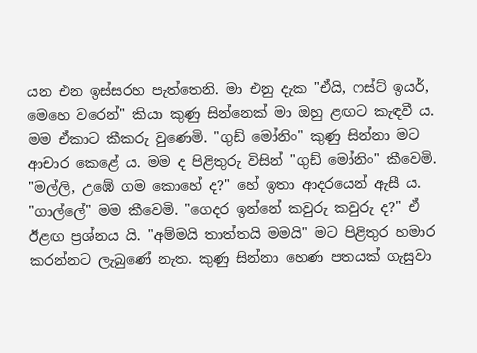යන එන ඉස්සරහ පැත්තෙනි. මා එනු දැක "ඒයි, ෆස්ට් ඉයර්, මෙහෙ වරෙන්" කියා කුණු සින්නෙක් මා ඔහු ළඟට කැඳවී ය. මම ඒකාට කීකරු වුණෙමි. "ගුඩ් මෝනිං" කුණු සින්නා මට ආචාර කෙළේ ය. මම ද පිළිතුරු විසින් "ගුඩ් මෝනිං" කීවෙමි. "මල්ලි, උඹේ ගම කොහේ ද?" හේ ඉතා ආදරයෙන් ඇසී ය. "ගාල්ලේ" මම කීවෙමි. "ගෙදර ඉන්නේ කවුරු කවුරු ද?" ඒ ඊළඟ ප්‍රශ්නය යි. "අම්මයි තාත්තයි මමයි" මට පිළිතුර හමාර කරන්නට ලැබුණේ නැත. කුණු සින්නා හෙණ පතයක් ගැසුවා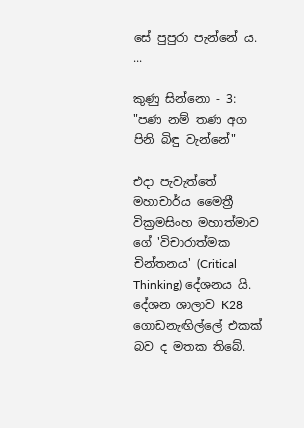සේ පුපුරා පැන්නේ ය. ...

කුණු සින්නො - 3: "පණ නම් තණ අග පිනි බිඳු වැන්නේ"

එදා පැවැත්තේ මහාචාර්ය මෛත්‍රී වික්‍රමසිංහ මහාත්මාව ගේ 'විචාරාත්මක චින්තනය' (Critical Thinking) දේශනය යි. දේශන ශාලාව K28 ගොඩනැඟිල්ලේ එකක් බව ද මතක තිබේ.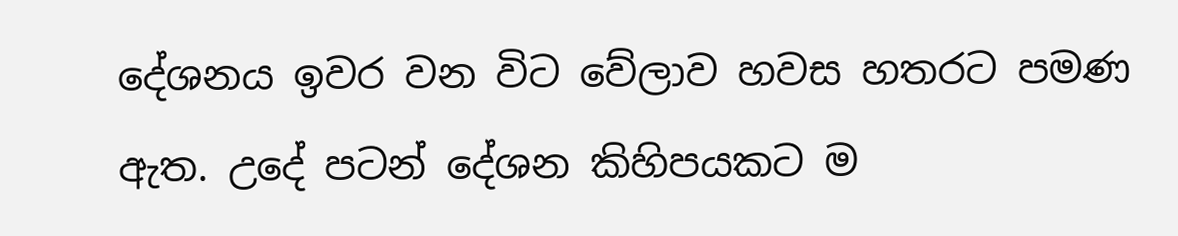දේශනය ඉවර වන විට වේලාව හවස හතරට පමණ ඇත. උදේ පටන් දේශන කිහිපයකට ම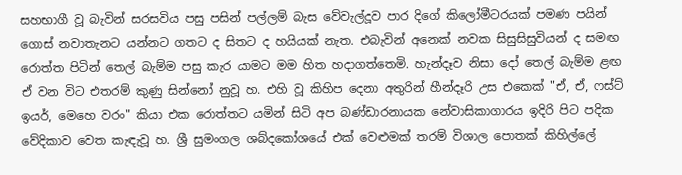සහභාගී වූ බැවින් සරසවිය පසු පසින් පල්ලම් බැස වේවැල්දූව පාර දිගේ කිලෝමීටරයක් පමණ පයින් ගොස් නවාතැනට යන්නට ගතට ද සිතට ද හයියක් නැත. එබැවින් අනෙක් නවක සිසුසිසුවියන් ද සමඟ රොත්ත පිටින් තෙල් බැම්ම පසු කැර යාමට මම හිත හදාගත්තෙමි. හැන්දෑව නිසා දෝ තෙල් බැම්ම ළඟ ඒ වන විට එතරම් කුණු සින්නෝ නුවූ හ. එහි වූ කිහිප දෙනා අතුරින් හීන්දෑරි උස එකෙක් "ඒ, ඒ, ෆස්ට් ඉයර්, මෙහෙ වරං" කියා එක රොත්‍තට යමින් සිටි අප බණ්ඩාරනායක නේවාසිකාගාරය ඉදිරි පිට පදික වේදිකාව වෙත කැඳැවූ හ. ශ්‍රී සුමංගල ශබ්දකෝශයේ එක් වෙළුමක් තරම් විශාල පොතක් කිහිල්ලේ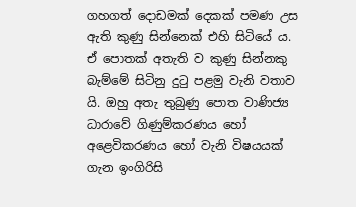ගහගත් දොඩමක් දෙකක් පමණ උස ඇති කුණු සින්නෙක් එහි සිටියේ ය. ඒ පොතක් අතැති ව කුණු සින්නකු බැම්මේ සිටිනු දුටු පළමු වැනි වතාව යි. ඔහු අතැ තුබුණු පොත වාණිජ්‍ය ධාරාවේ ගිණුම්කරණය හෝ අළෙවිකරණය හෝ වැනි විෂයයක් ගැන ඉංගිරිසි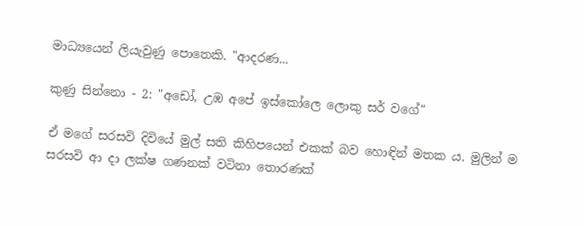මාධ්‍යයෙන් ලියැවුණු පොතෙකි. "ආදරණ...

කුණු සින්නො - 2: "අඩෝ, උඹ අපේ ඉස්කෝලෙ ලොකු සර් වගේ"

ඒ මගේ සරසවි දිවියේ මුල් සති කිහිපයෙන් එකක් බව හොඳින් මතක ය. මුලින් ම සරසවි ආ දා ලක්ෂ ගණනක් වටිනා තොරණක්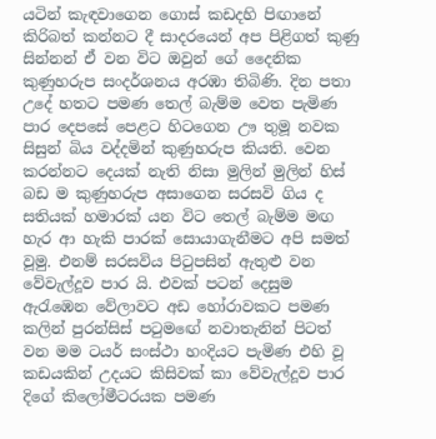යටින් කැඳවාගෙන ගොස් කඩදහි පිඟානේ කිරිබත් කන්නට දී සාදරයෙන් අප පිළිගත් කුණු සින්නන් ඒ වන විට ඔවුන් ගේ දෛනික කුණුහරුප සංදර්ශනය අරඹා තිබිණි. දින පතා උදේ හතට පමණ තෙල් බැම්ම වෙත පැමිණ පාර දෙපසේ පෙළට හිටගෙන ඌ තුමූ නවක සිසුන් බිය වද්දමින් කුණුහරුප කියති. වෙන කරන්නට දෙයක් නැති නිසා මුලින් මුලින් හිස් බඩ ම කුණුහරුප අසාගෙන සරසවි ගිය ද සතියක් හමාරක් යන විට තෙල් බැම්ම මඟ හැර ආ හැකි පාරක් සොයාගැනීමට අපි සමත් වූමු. එනම් සරසවිය පිටුපසින් ඇතුළු වන වේවැල්දූව පාර යි. එවක් පටන් දෙසුම ඇරැඹෙන වේලාවට අඩ හෝරාවකට පමණ කලින් පුරන්සිස් පටුමඟේ නවාතැනින් පිටත් වන මම ටයර් සංස්ථා හංදියට පැමිණ එහි වූ කඩයකින් උදයට කිසිවක් කා වේවැල්දූව පාර දිගේ කිලෝමීටරයක පමණ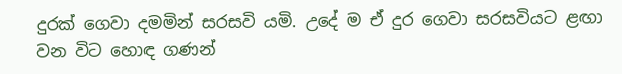දුරක් ගෙවා දමමින් සරසවි යමි. උදේ ම ඒ දුර ගෙවා සරසවියට ළඟා වන විට හොඳ ගණන්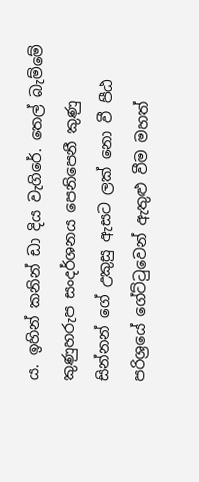ය. ඉහින් කනින් ඩා දිය වැගිරේ. තෙල් බැම්මේ කුණුහරුප සංදර්ශනය පෙනිපෙනී කුණු සින්නන් ගේ උකුසු ඇසට ලක් නො වී පීඨ පරිශ්‍රයේ ගේට්ටුවෙන් ඇතුළු වීම මහත්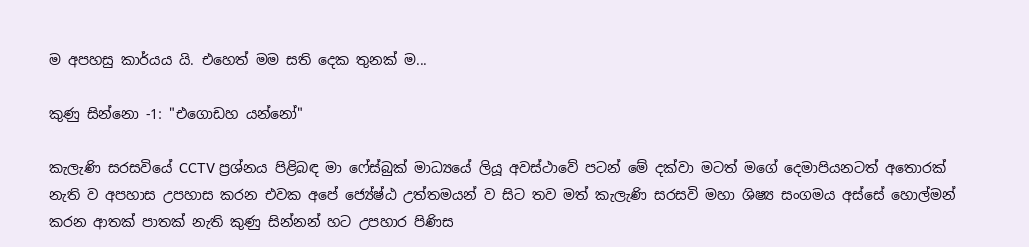ම අපහසු කාර්යය යි. එහෙත් මම සති දෙක තුනක් ම...

කුණු සින්නො -1: "එගොඩහ යන්නෝ"

කැලැණි සරසවියේ CCTV ප්‍රශ්නය පිළිබඳ මා ෆේස්බුක් මාධ්‍යයේ ලියූ අවස්ථාවේ පටන් මේ දක්වා මටත් මගේ දෙමාපියනටත් අතොරක් නැති ව අපහාස උපහාස කරන එවක අපේ ජ්‍යේෂ්ඨ උත්තමයන් ව සිට තව මත් කැලැණි සරසවි මහා ශිෂ්‍ය සංගමය අස්සේ හොල්මන් කරන ආතක් පාතක් නැති කුණු සින්නන් හට උපහාර පිණිස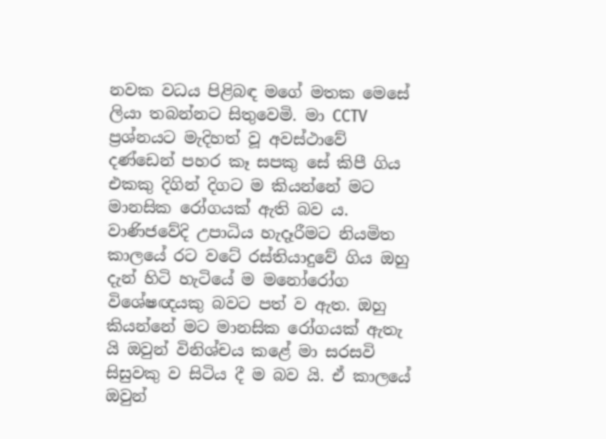නවක වධය පිළිබඳ මගේ මතක මෙසේ ලියා තබන්නට සිතුවෙමි. මා CCTV ප්‍රශ්නයට මැදිහත් වූ අවස්ථාවේ දණ්ඩෙන් පහර කෑ සපකු සේ කිපී ගිය එකකු දිගින් දිගට ම කියන්නේ මට මානසික රෝගයක් ඇති බව ය. වාණිජවේදි උපාධිය හැදෑරීමට නියමිත කාලයේ රට වටේ රස්තියාදුවේ ගිය ඔහු දැන් හිටි හැටියේ ම මනෝරෝග විශේෂඥයකු බවට පත් ව ඇත. ඔහු කියන්නේ මට මානසික රෝගයක් ඇතැ යි ඔවුන් විනිශ්චය කළේ මා සරසවි සිසුවකු ව සිටිය දී ම බව යි. ඒ කාලයේ ඔවුන්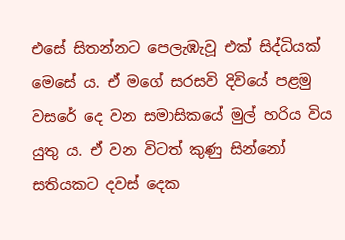එසේ සිතන්නට පෙලැඹැවූ එක් සිද්ධියක් මෙසේ ය. ඒ මගේ සරසවි දිවියේ පළමු වසරේ දෙ වන සමාසිකයේ මුල් හරිය විය යුතු ය. ඒ වන විටත් කුණු සින්නෝ සතියකට දවස් දෙක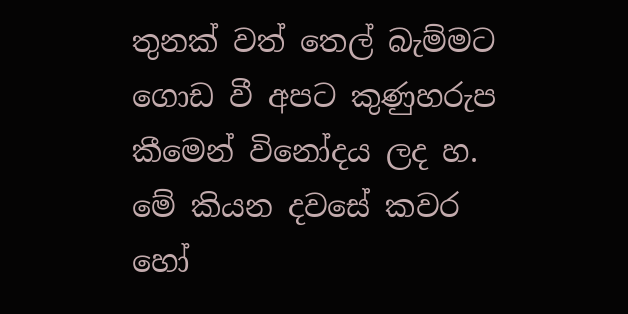තුනක් වත් තෙල් බැම්මට ගොඩ වී අපට කුණුහරුප කීමෙන් විනෝදය ලද හ. මේ කියන දවසේ කවර හෝ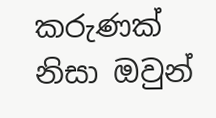කරුණක් නිසා ඔවුන්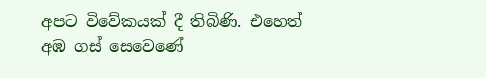අපට විවේකයක් දී තිබිණි. එහෙත් අඹ ගස් සෙවෙණේ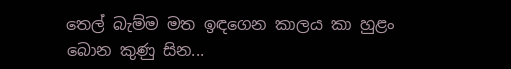තෙල් බැම්ම මත ඉඳගෙන කාලය කා හුළං බොන කුණු සින...